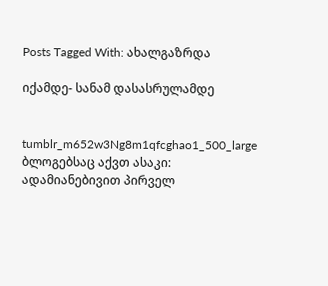Posts Tagged With: ახალგაზრდა

იქამდე- სანამ დასასრულამდე


tumblr_m652w3Ng8m1qfcghao1_500_large    ბლოგებსაც აქვთ ასაკი: ადამიანებივით პირველ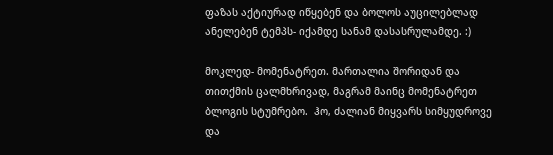ფაზას აქტიურად იწყებენ და ბოლოს აუცილებლად ანელებენ ტემპს- იქამდე სანამ დასასრულამდე. :)

მოკლედ- მომენატრეთ. მართალია შორიდან და თითქმის ცალმხრივად, მაგრამ მაინც მომენატრეთ ბლოგის სტუმრებო.  ჰო, ძალიან მიყვარს სიმყუდროვე და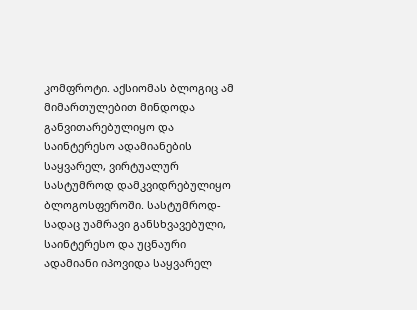კომფროტი. აქსიომას ბლოგიც ამ მიმართულებით მინდოდა განვითარებულიყო და საინტერესო ადამიანების საყვარელ, ვირტუალურ სასტუმროდ დამკვიდრებულიყო ბლოგოსფეროში. სასტუმროდ- სადაც უამრავი განსხვავებული, საინტერესო და უცნაური ადამიანი იპოვიდა საყვარელ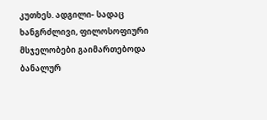კუთხეს. ადგილი- სადაც ხანგრძლივი, ფილოსოფიური მსჯელობები გაიმართებოდა ბანალურ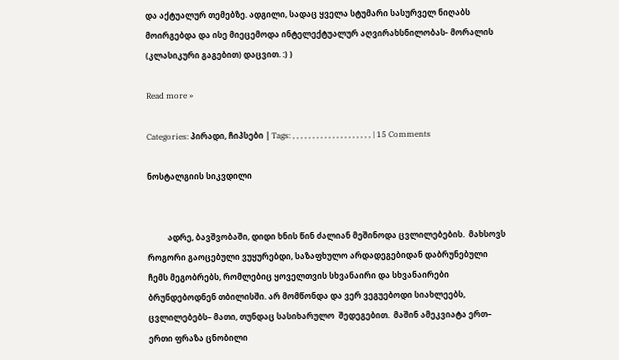და აქტუალურ თემებზე. ადგილი, სადაც ყველა სტუმარი სასურველ ნიღაბს მოირგებდა და ისე მიეცემოდა ინტელექტუალურ აღვირახსნილობას- მორალის (კლასიკური გაგებით) დაცვით. :) )

Read more »

Categories: პირადი, ჩიპსები | Tags: , , , , , , , , , , , , , , , , , , , , | 15 Comments

ნოსტალგიის სიკვდილი


          ადრე, ბავშვობაში, დიდი ხნის წინ ძალიან მეშინოდა ცვლილებების.  მახსოვს როგორი გაოცებული ვუყურებდი, საზაფხულო არდადეგებიდან დაბრუნებული ჩემს მეგობრებს, რომლებიც ყოველთვის სხვანაირი და სხვანაირები ბრუნდებოდნენ თბილისში. არ მომწონდა და ვერ ვეგუებოდი სიახლეებს, ცვლილებებს– მათი, თუნდაც სასიხარულო  შედეგებით.  მაშინ ამეკვიატა ერთ– ერთი ფრაზა ცნობილი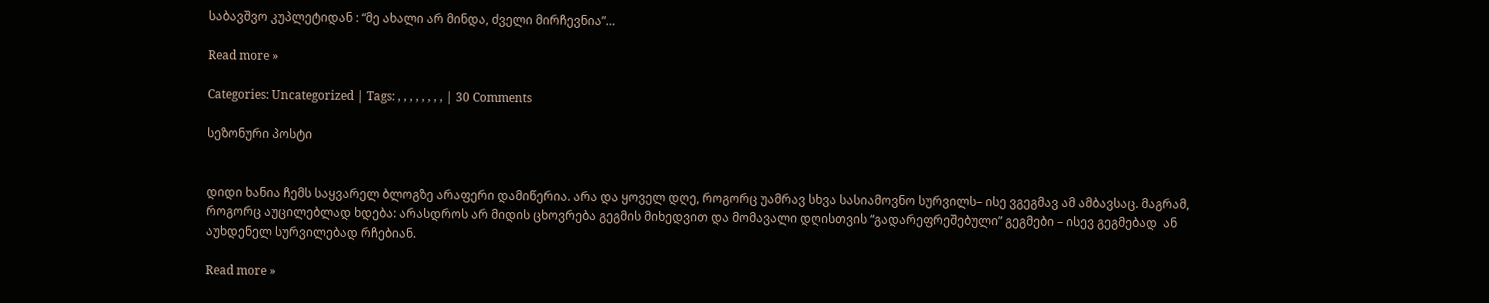საბავშვო კუპლეტიდან : “მე ახალი არ მინდა, ძველი მირჩევნია”…

Read more »

Categories: Uncategorized | Tags: , , , , , , , , | 30 Comments

სეზონური პოსტი


დიდი ხანია ჩემს საყვარელ ბლოგზე არაფერი დამიწერია. არა და ყოველ დღე, როგორც უამრავ სხვა სასიამოვნო სურვილს– ისე ვგეგმავ ამ ამბავსაც. მაგრამ, როგორც აუცილებლად ხდება: არასდროს არ მიდის ცხოვრება გეგმის მიხედვით და მომავალი დღისთვის “გადარეფრეშებული” გეგმები – ისევ გეგმებად  ან აუხდენელ სურვილებად რჩებიან.

Read more »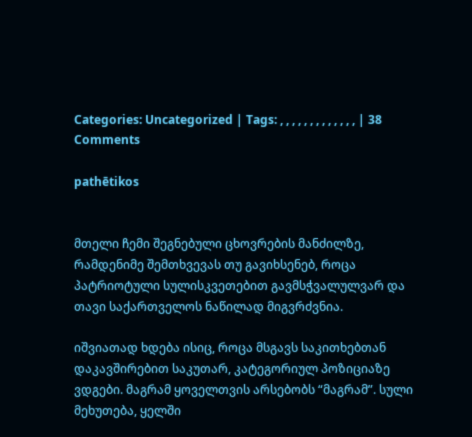Categories: Uncategorized | Tags: , , , , , , , , , , , , , | 38 Comments

pathētikos


მთელი ჩემი შეგნებული ცხოვრების მანძილზე, რამდენიმე შემთხვევას თუ გავიხსენებ, როცა პატრიოტული სულისკვეთებით გავმსჭვალულვარ და თავი საქართველოს ნაწილად მიგვრძვნია.

იშვიათად ხდება ისიც, როცა მსგავს საკითხებთან დაკავშირებით საკუთარ, კატეგორიულ პოზიციაზე ვდგები. მაგრამ ყოველთვის არსებობს “მაგრამ”. სული მეხუთება, ყელში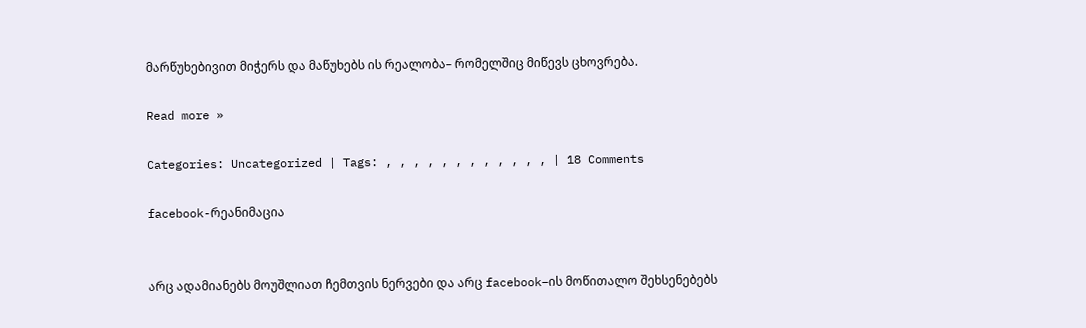მარწუხებივით მიჭერს და მაწუხებს ის რეალობა– რომელშიც მიწევს ცხოვრება.

Read more »

Categories: Uncategorized | Tags: , , , , , , , , , , , , | 18 Comments

facebook-რეანიმაცია


არც ადამიანებს მოუშლიათ ჩემთვის ნერვები და არც facebook–ის მოწითალო შეხსენებებს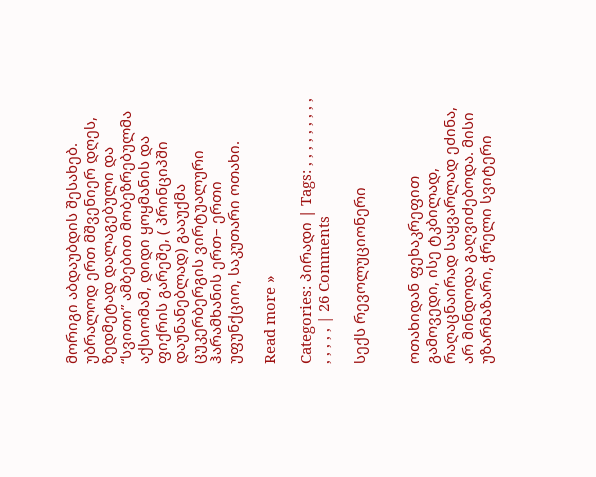მორიგი აბდაუბდის შესახებ. უბრალოდ ერთ მშვენიერ დღეს, ზედმეტად დალაგებული და “სვითი” ამბებით მობეზრებულმა აქსიომამ, დიდი ყოყმანის და ფიქრის გარეშე, ( პრინციპში დაუნანებლად) გააუქმა ცუკერბერგის ვირტუალური ჰარამხანის ერთ– ერთი უფუნქციო, საკუთარი ოთახი.

Read more »

Categories: პირადი | Tags: , , , , , , , , , , , , , , | 26 Comments

სექს რევოლუციონერი


ოთახიდან ფეხაკრეფით გამოვედი, ისე ტკბილად, რაღაცნაირად საყვარლად ეძინა, არ მინდოდა გაღვიძებოდა. მისი უზარმაზარი, ჭრელი სვიტერი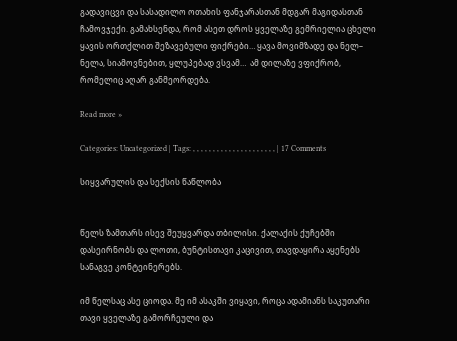გადავიცვი და სასადილო ოთახის ფანჯარასთან მდგარ მაგიდასთან ჩამოვჯექი. გამახსენდა, რომ ასეთ დროს ყველაზე გემრიელია ცხელი ყავის ორთქლით შეზავებული ფიქრები… ყავა მოვიმზადე და ნელ– ნელა, სიამოვნებით, ყლუპებად ვსვამ…  ამ დილაზე ვფიქრობ, რომელიც აღარ განმეორდება.

Read more »

Categories: Uncategorized | Tags: , , , , , , , , , , , , , , , , , , , , , | 17 Comments

სიყვარულის და სექსის წაწლობა


წელს ზამთარს ისევ შეუყვარდა თბილისი. ქალაქის ქუჩებში დასეირნობს და ლოთი, ბუნტისთავი კაცივით, თავდაყირა აყენებს სანაგვე კონტეინერებს.

იმ წელსაც ასე ციოდა. მე იმ ასაკში ვიყავი, როცა ადამიანს საკუთარი თავი ყველაზე გამორჩეული და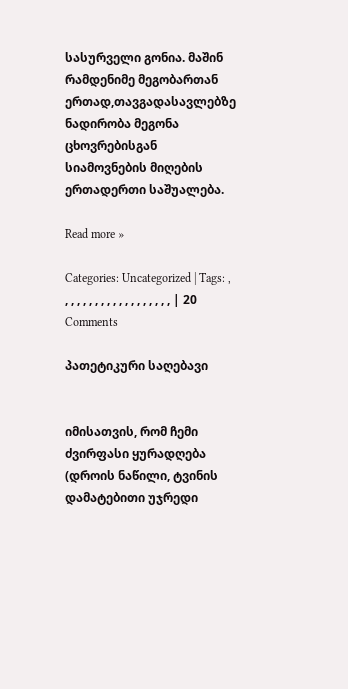სასურველი გონია. მაშინ რამდენიმე მეგობართან ერთად,თავგადასავლებზე ნადირობა მეგონა ცხოვრებისგან სიამოვნების მიღების ერთადერთი საშუალება.

Read more »

Categories: Uncategorized | Tags: , , , , , , , , , , , , , , , , , , , | 20 Comments

პათეტიკური საღებავი


იმისათვის, რომ ჩემი ძვირფასი ყურადღება (დროის ნაწილი, ტვინის დამატებითი უჯრედი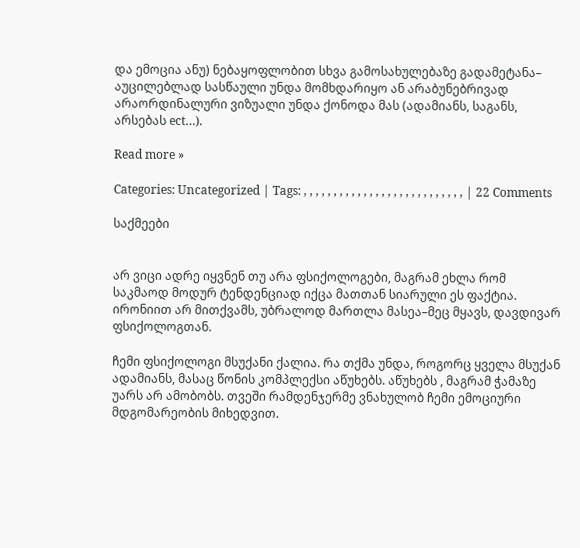და ემოცია ანუ) ნებაყოფლობით სხვა გამოსახულებაზე გადამეტანა– აუცილებლად სასწაული უნდა მომხდარიყო ან არაბუნებრივად არაორდინალური ვიზუალი უნდა ქონოდა მას (ადამიანს, საგანს, არსებას ect…).

Read more »

Categories: Uncategorized | Tags: , , , , , , , , , , , , , , , , , , , , , , , , , , , | 22 Comments

საქმეები


არ ვიცი ადრე იყვნენ თუ არა ფსიქოლოგები, მაგრამ ეხლა რომ საკმაოდ მოდურ ტენდენციად იქცა მათთან სიარული ეს ფაქტია. ირონიით არ მითქვამს, უბრალოდ მართლა მასეა–მეც მყავს, დავდივარ ფსიქოლოგთან.

ჩემი ფსიქოლოგი მსუქანი ქალია. რა თქმა უნდა, როგორც ყველა მსუქან ადამიანს, მასაც წონის კომპლექსი აწუხებს. აწუხებს , მაგრამ ჭამაზე უარს არ ამობობს. თვეში რამდენჯერმე ვნახულობ ჩემი ემოციური მდგომარეობის მიხედვით.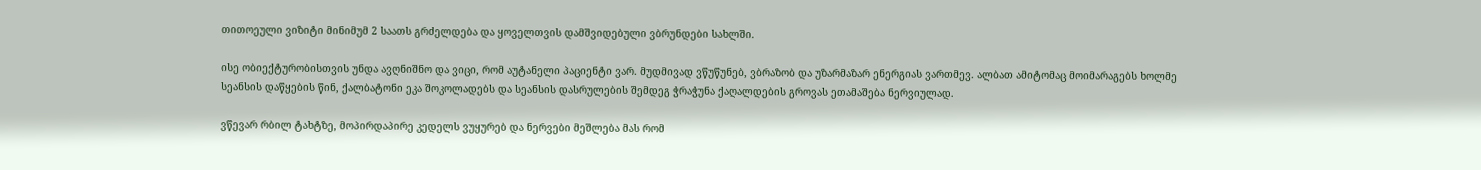თითოეული ვიზიტი მინიმუმ 2 საათს გრძელდება და ყოველთვის დამშვიდებული ვბრუნდები სახლში.

ისე ობიექტურობისთვის უნდა ავღნიშნო და ვიცი, რომ აუტანელი პაციენტი ვარ. მუდმივად ვწუწუნებ, ვბრაზობ და უზარმაზარ ენერგიას ვართმევ. ალბათ ამიტომაც მოიმარაგებს ხოლმე სეანსის დაწყების წინ, ქალბატონი ეკა შოკოლადებს და სეანსის დასრულების შემდეგ ჭრაჭუნა ქაღალდების გროვას ეთამაშება ნერვიულად.

ვწევარ რბილ ტახტზე, მოპირდაპირე კედელს ვუყურებ და ნერვები მეშლება მას რომ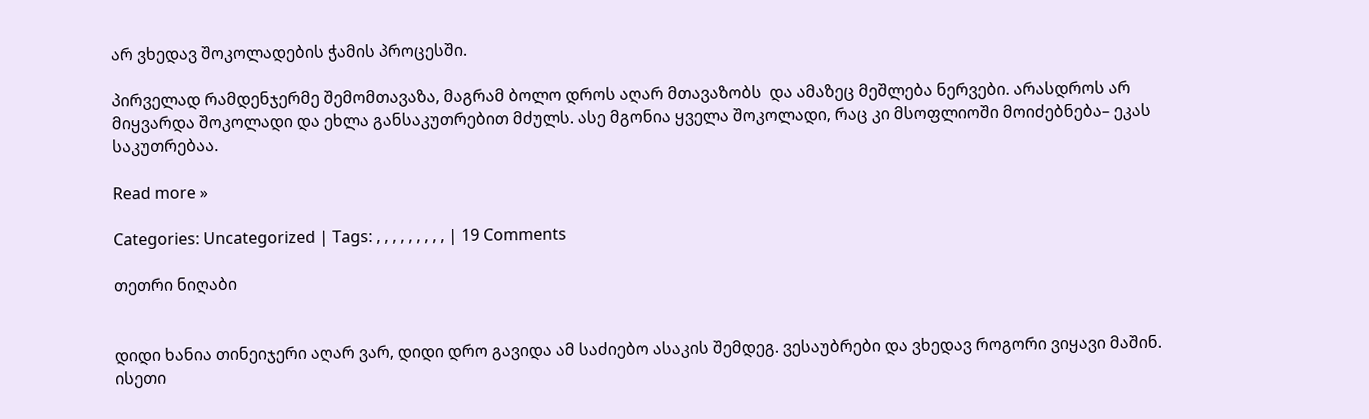არ ვხედავ შოკოლადების ჭამის პროცესში.

პირველად რამდენჯერმე შემომთავაზა, მაგრამ ბოლო დროს აღარ მთავაზობს  და ამაზეც მეშლება ნერვები. არასდროს არ მიყვარდა შოკოლადი და ეხლა განსაკუთრებით მძულს. ასე მგონია ყველა შოკოლადი, რაც კი მსოფლიოში მოიძებნება– ეკას საკუთრებაა.

Read more »

Categories: Uncategorized | Tags: , , , , , , , , , | 19 Comments

თეთრი ნიღაბი


დიდი ხანია თინეიჯერი აღარ ვარ, დიდი დრო გავიდა ამ საძიებო ასაკის შემდეგ. ვესაუბრები და ვხედავ როგორი ვიყავი მაშინ. ისეთი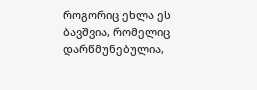როგორიც ეხლა ეს ბავშვია, რომელიც დარწმუნებულია,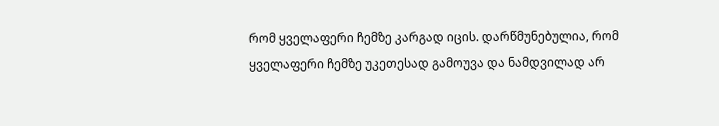რომ ყველაფერი ჩემზე კარგად იცის. დარწმუნებულია, რომ ყველაფერი ჩემზე უკეთესად გამოუვა და ნამდვილად არ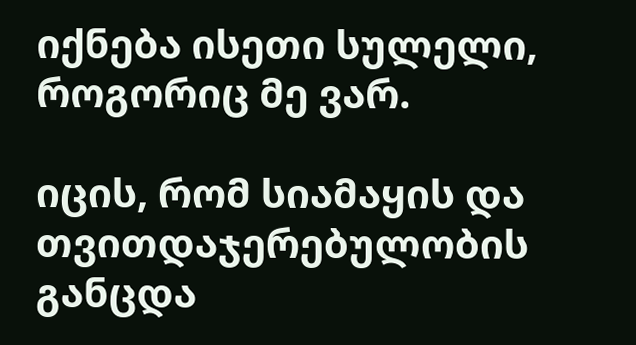იქნება ისეთი სულელი, როგორიც მე ვარ.

იცის, რომ სიამაყის და თვითდაჯერებულობის განცდა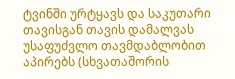ტვინში ურტყავს და საკუთარი თავისგან თავის დამალვას უსაფუძვლო თავმდაბლობით აპირებს (სხვათაშორის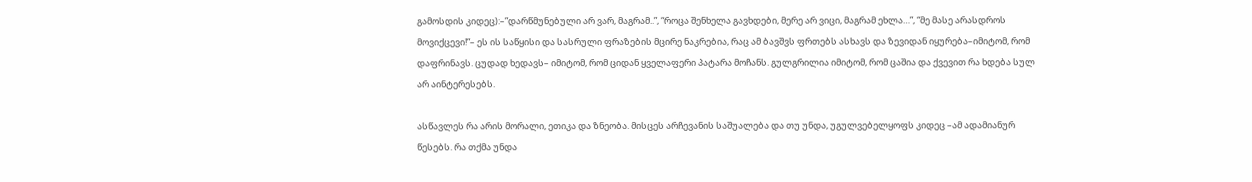გამოსდის კიდეც):–”დარწმუნებული არ ვარ, მაგრამ..”, “როცა შენხელა გავხდები, მერე არ ვიცი, მაგრამ ეხლა…”, “მე მასე არასდროს მოვიქცევი!”– ეს ის საწყისი და სასრული ფრაზების მცირე ნაკრებია, რაც ამ ბავშვს ფრთებს ასხავს და ზევიდან იყურება–იმიტომ, რომ დაფრინავს. ცუდად ხედავს– იმიტომ, რომ ციდან ყველაფერი პატარა მოჩანს. გულგრილია იმიტომ, რომ ცაშია და ქვევით რა ხდება სულ არ აინტერესებს.

ასწავლეს რა არის მორალი, ეთიკა და ზნეობა. მისცეს არჩევანის საშუალება და თუ უნდა, უგულვებელყოფს კიდეც –ამ ადამიანურ წესებს. რა თქმა უნდა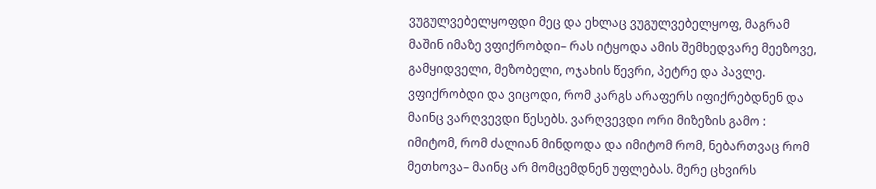ვუგულვებელყოფდი მეც და ეხლაც ვუგულვებელყოფ, მაგრამ მაშინ იმაზე ვფიქრობდი– რას იტყოდა ამის შემხედვარე მეეზოვე, გამყიდველი, მეზობელი, ოჯახის წევრი, პეტრე და პავლე. ვფიქრობდი და ვიცოდი, რომ კარგს არაფერს იფიქრებდნენ და მაინც ვარღვევდი წესებს. ვარღვევდი ორი მიზეზის გამო : იმიტომ, რომ ძალიან მინდოდა და იმიტომ რომ, ნებართვაც რომ მეთხოვა– მაინც არ მომცემდნენ უფლებას. მერე ცხვირს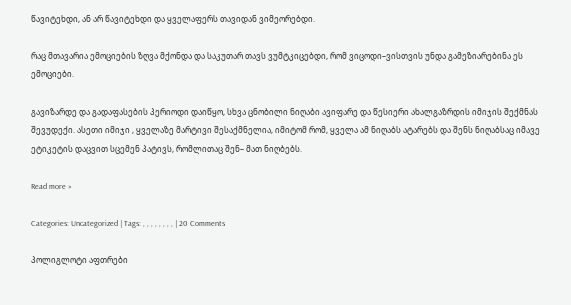წავიტეხდი, ან არ წავიტეხდი და ყველაფერს თავიდან ვიმეორებდი.

რაც მთავარია ემოციების ზღვა მქონდა და საკუთარ თავს ვუმტკიცებდი, რომ ვიცოდი–ვისთვის უნდა გამეზიარებინა ეს ემოციები.

გავიზარდე და გადაფასების პერიოდი დაიწყო, სხვა ცნობილი ნიღაბი ავიფარე და წესიერი ახალგაზრდის იმიჯის შექმნას შევუდექი. ასეთი იმიჯი , ყველაზე მარტივი შესაქმნელია, იმიტომ რომ, ყველა ამ ნიღაბს ატარებს და შენს ნიღაბსაც იმავე ეტიკეტის დაცვით სცემენ პატივს, რომლითაც შენ– მათ ნიღბებს.

Read more »

Categories: Uncategorized | Tags: , , , , , , , , | 20 Comments

პოლიგლოტი აფთრები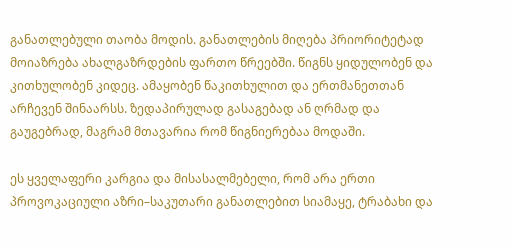განათლებული თაობა მოდის. განათლების მიღება პრიორიტეტად მოიაზრება ახალგაზრდების ფართო წრეებში. წიგნს ყიდულობენ და კითხულობენ კიდეც. ამაყობენ წაკითხულით და ერთმანეთთან არჩევენ შინაარსს. ზედაპირულად გასაგებად ან ღრმად და გაუგებრად, მაგრამ მთავარია რომ წიგნიერებაა მოდაში.

ეს ყველაფერი კარგია და მისასალმებელი, რომ არა ერთი პროვოკაციული აზრი–საკუთარი განათლებით სიამაყე, ტრაბახი და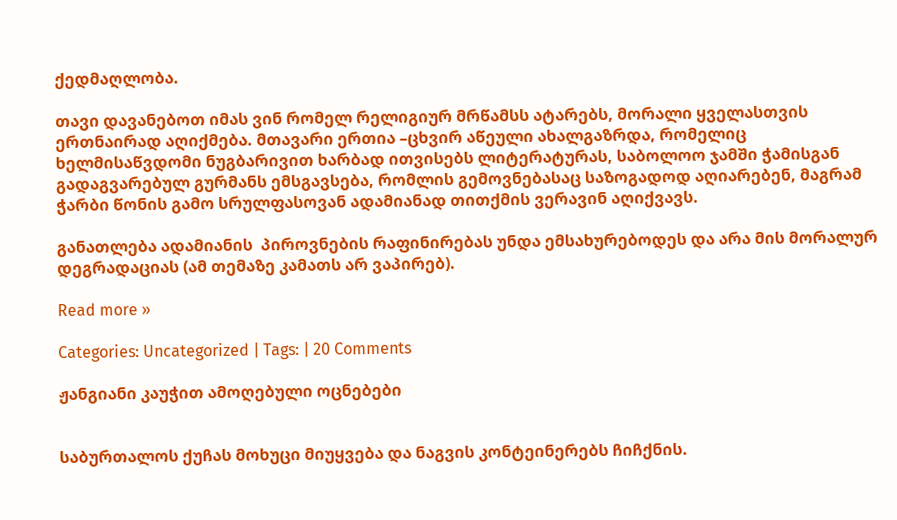ქედმაღლობა.

თავი დავანებოთ იმას ვინ რომელ რელიგიურ მრწამსს ატარებს, მორალი ყველასთვის ერთნაირად აღიქმება. მთავარი ერთია –ცხვირ აწეული ახალგაზრდა, რომელიც ხელმისაწვდომი ნუგბარივით ხარბად ითვისებს ლიტერატურას, საბოლოო ჯამში ჭამისგან გადაგვარებულ გურმანს ემსგავსება, რომლის გემოვნებასაც საზოგადოდ აღიარებენ, მაგრამ ჭარბი წონის გამო სრულფასოვან ადამიანად თითქმის ვერავინ აღიქვავს.

განათლება ადამიანის  პიროვნების რაფინირებას უნდა ემსახურებოდეს და არა მის მორალურ დეგრადაციას (ამ თემაზე კამათს არ ვაპირებ).

Read more »

Categories: Uncategorized | Tags: | 20 Comments

ჟანგიანი კაუჭით ამოღებული ოცნებები


საბურთალოს ქუჩას მოხუცი მიუყვება და ნაგვის კონტეინერებს ჩიჩქნის.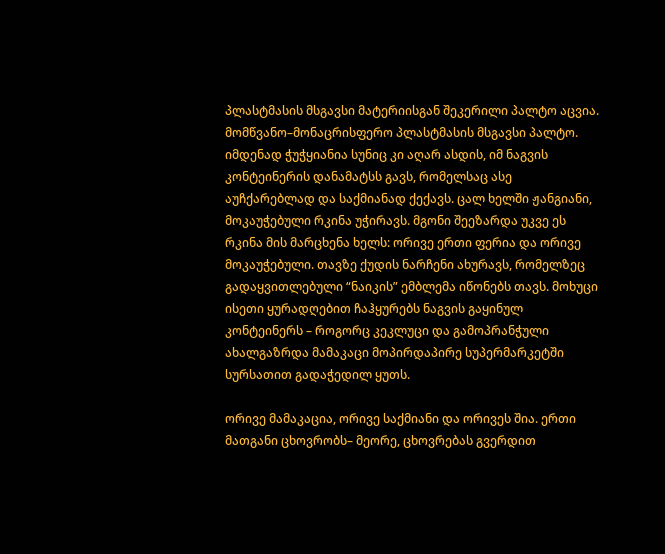პლასტმასის მსგავსი მატერიისგან შეკერილი პალტო აცვია. მომწვანო–მონაცრისფერო პლასტმასის მსგავსი პალტო.  იმდენად ჭუჭყიანია სუნიც კი აღარ ასდის, იმ ნაგვის კონტეინერის დანამატსს გავს, რომელსაც ასე აუჩქარებლად და საქმიანად ქექავს. ცალ ხელში ჟანგიანი, მოკაუჭებული რკინა უჭირავს. მგონი შეეზარდა უკვე ეს რკინა მის მარცხენა ხელს: ორივე ერთი ფერია და ორივე მოკაუჭებული. თავზე ქუდის ნარჩენი ახურავს, რომელზეც გადაყვითლებული “ნაიკის” ემბლემა იწონებს თავს. მოხუცი ისეთი ყურადღებით ჩაჰყურებს ნაგვის გაყინულ კონტეინერს – როგორც კეკლუცი და გამოპრანჭული ახალგაზრდა მამაკაცი მოპირდაპირე სუპერმარკეტში სურსათით გადაჭედილ ყუთს.

ორივე მამაკაცია, ორივე საქმიანი და ორივეს შია. ერთი მათგანი ცხოვრობს– მეორე, ცხოვრებას გვერდით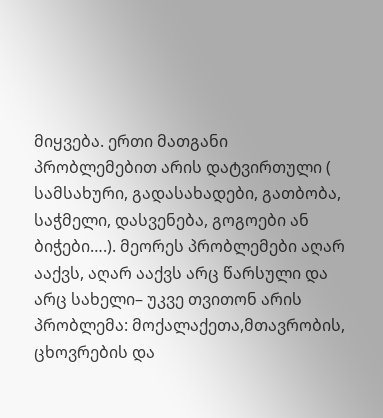მიყვება. ერთი მათგანი პრობლემებით არის დატვირთული ( სამსახური, გადასახადები, გათბობა, საჭმელი, დასვენება, გოგოები ან ბიჭები….). მეორეს პრობლემები აღარ ააქვს, აღარ ააქვს არც წარსული და არც სახელი– უკვე თვითონ არის პრობლემა: მოქალაქეთა,მთავრობის, ცხოვრების და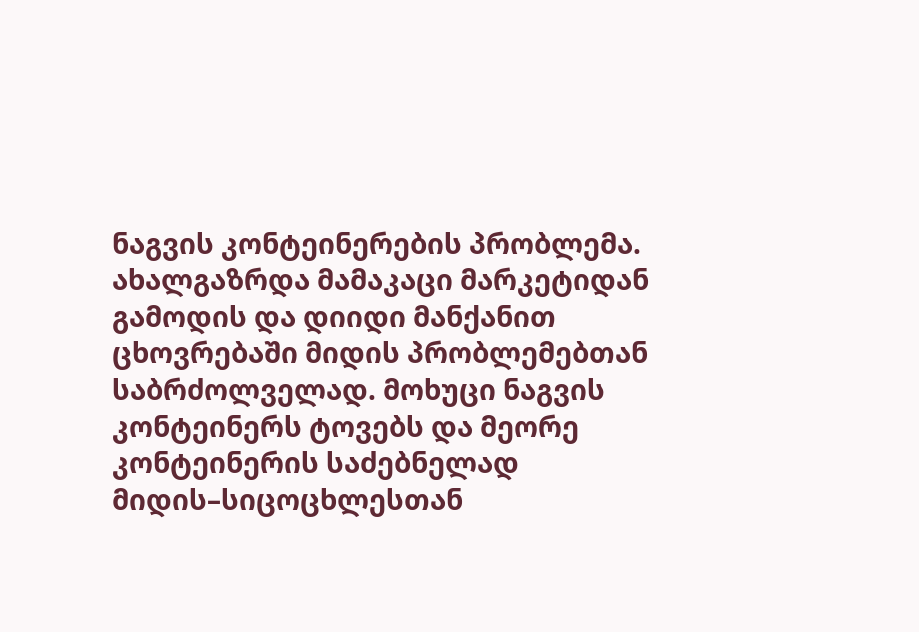ნაგვის კონტეინერების პრობლემა. ახალგაზრდა მამაკაცი მარკეტიდან გამოდის და დიიდი მანქანით ცხოვრებაში მიდის პრობლემებთან საბრძოლველად. მოხუცი ნაგვის კონტეინერს ტოვებს და მეორე კონტეინერის საძებნელად მიდის–სიცოცხლესთან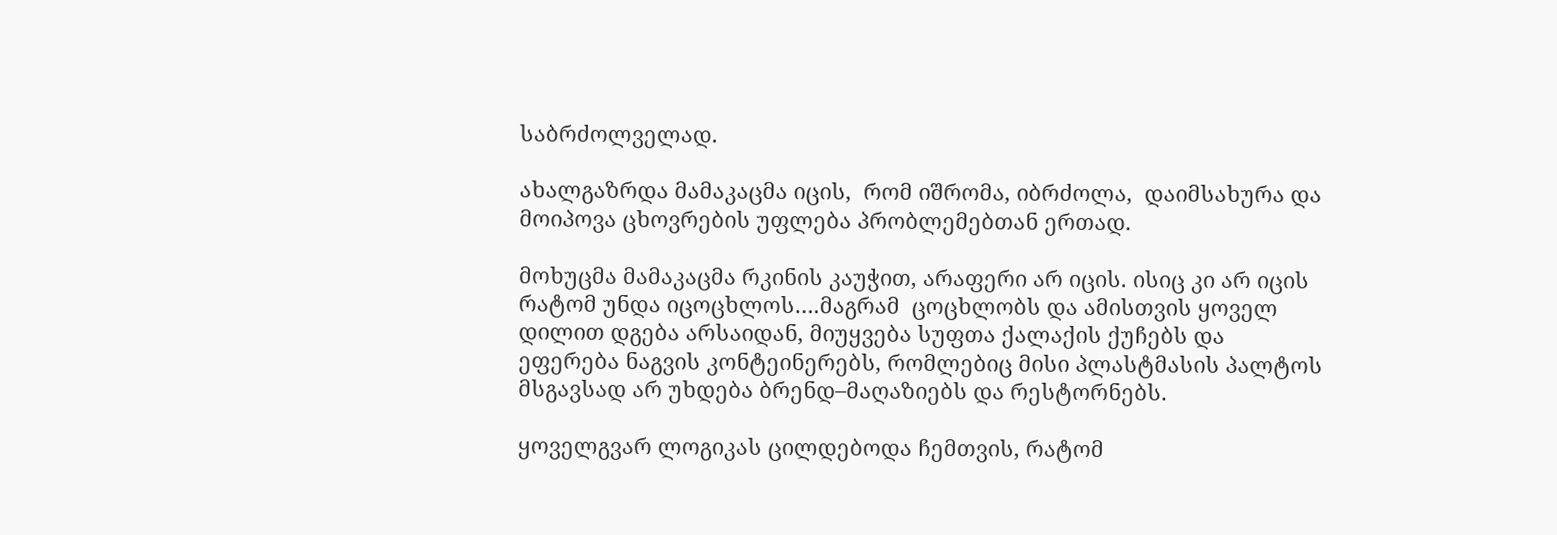საბრძოლველად.

ახალგაზრდა მამაკაცმა იცის,  რომ იშრომა, იბრძოლა,  დაიმსახურა და მოიპოვა ცხოვრების უფლება პრობლემებთან ერთად.

მოხუცმა მამაკაცმა რკინის კაუჭით, არაფერი არ იცის. ისიც კი არ იცის რატომ უნდა იცოცხლოს….მაგრამ  ცოცხლობს და ამისთვის ყოველ დილით დგება არსაიდან, მიუყვება სუფთა ქალაქის ქუჩებს და ეფერება ნაგვის კონტეინერებს, რომლებიც მისი პლასტმასის პალტოს მსგავსად არ უხდება ბრენდ–მაღაზიებს და რესტორნებს.

ყოველგვარ ლოგიკას ცილდებოდა ჩემთვის, რატომ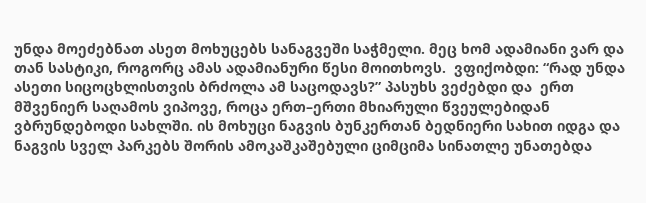უნდა მოეძებნათ ასეთ მოხუცებს სანაგვეში საჭმელი. მეც ხომ ადამიანი ვარ და თან სასტიკი, როგორც ამას ადამიანური წესი მოითხოვს.  ვფიქობდი: “რად უნდა ასეთი სიცოცხლისთვის ბრძოლა ამ საცოდავს?” პასუხს ვეძებდი და  ერთ მშვენიერ საღამოს ვიპოვე, როცა ერთ–ერთი მხიარული წვეულებიდან ვბრუნდებოდი სახლში. ის მოხუცი ნაგვის ბუნკერთან ბედნიერი სახით იდგა და ნაგვის სველ პარკებს შორის ამოკაშკაშებული ციმციმა სინათლე უნათებდა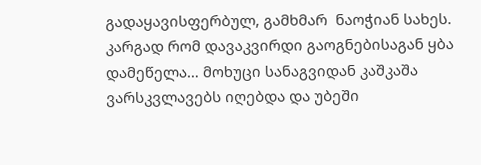გადაყავისფერბულ, გამხმარ  ნაოჭიან სახეს. კარგად რომ დავაკვირდი გაოგნებისაგან ყბა დამეწელა… მოხუცი სანაგვიდან კაშკაშა ვარსკვლავებს იღებდა და უბეში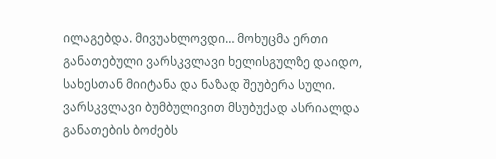ილაგებდა. მივუახლოვდი… მოხუცმა ერთი განათებული ვარსკვლავი ხელისგულზე დაიდო, სახესთან მიიტანა და ნაზად შეუბერა სული. ვარსკვლავი ბუმბულივით მსუბუქად ასრიალდა განათების ბოძებს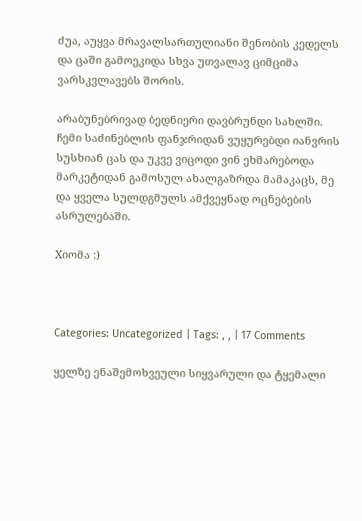ძუა, აუყვა მრავალსართულიანი შენობის კედელს და ცაში გამოეკიდა სხვა უთვალავ ციმციმა ვარსკვლავებს შორის.

არაბუნებრივად ბედნიერი დავბრუნდი სახლში.  ჩემი საძინებლის ფანჯრიდან ვუყურებდი იანვრის სუსხიან ცას და უკვე ვიცოდი ვინ ეხმარებოდა მარკეტიდან გამოსულ ახალგაზრდა მამაკაცს, მე  და ყველა სულდგმულს ამქვეყნად ოცნებების ასრულებაში.

Xიომა :)



Categories: Uncategorized | Tags: , , | 17 Comments

ყელზე ენაშემოხვეული სიყვარული და ტყემალი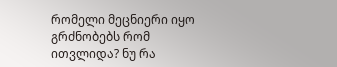რომელი მეცნიერი იყო გრძნობებს რომ ითვლიდა? ნუ რა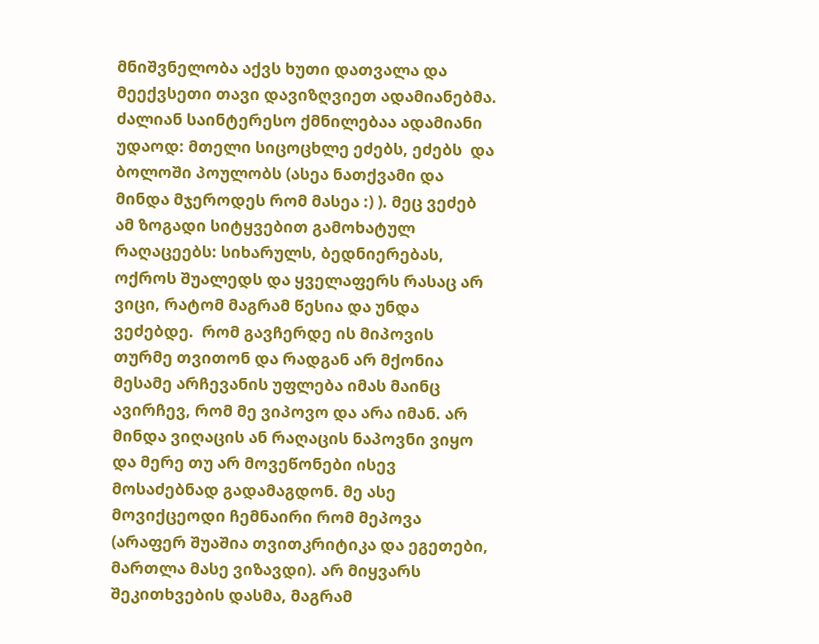მნიშვნელობა აქვს ხუთი დათვალა და მეექვსეთი თავი დავიზღვიეთ ადამიანებმა. ძალიან საინტერესო ქმნილებაა ადამიანი უდაოდ: მთელი სიცოცხლე ეძებს, ეძებს  და ბოლოში პოულობს (ასეა ნათქვამი და მინდა მჯეროდეს რომ მასეა :) ). მეც ვეძებ ამ ზოგადი სიტყვებით გამოხატულ რაღაცეებს: სიხარულს, ბედნიერებას, ოქროს შუალედს და ყველაფერს რასაც არ ვიცი, რატომ მაგრამ წესია და უნდა ვეძებდე.  რომ გავჩერდე ის მიპოვის თურმე თვითონ და რადგან არ მქონია მესამე არჩევანის უფლება იმას მაინც ავირჩევ, რომ მე ვიპოვო და არა იმან. არ მინდა ვიღაცის ან რაღაცის ნაპოვნი ვიყო და მერე თუ არ მოვეწონები ისევ მოსაძებნად გადამაგდონ. მე ასე მოვიქცეოდი ჩემნაირი რომ მეპოვა (არაფერ შუაშია თვითკრიტიკა და ეგეთები, მართლა მასე ვიზავდი). არ მიყვარს შეკითხვების დასმა, მაგრამ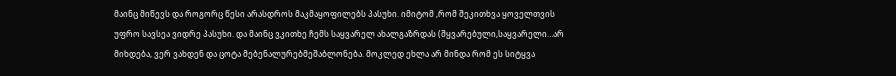მაინც მიწევს და როგორც წესი არასდროს მაკმაყოფილებს პასუხი. იმიტომ ,რომ შეკითხვა ყოველთვის უფრო სავსეა ვიდრე პასუხი. და მაინც ვკითხე ჩემს საყვარელ ახალგაზრდას (შყვარებული,საყვარელი…არ მიხდება, ვერ ვახდენ და ცოტა მებენალურებმეშაბლონება. მოკლედ ეხლა არ მინდა რომ ეს სიტყვა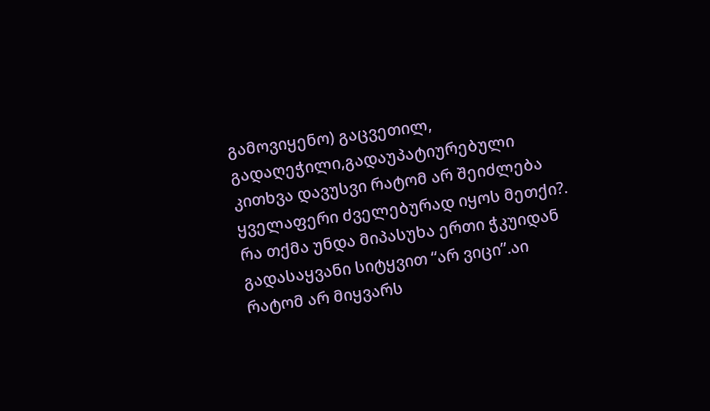გამოვიყენო) გაცვეთილ, გადაღეჭილი,გადაუპატიურებული კითხვა დავუსვი რატომ არ შეიძლება ყველაფერი ძველებურად იყოს მეთქი?. რა თქმა უნდა მიპასუხა ერთი ჭკუიდან გადასაყვანი სიტყვით “არ ვიცი”.აი რატომ არ მიყვარს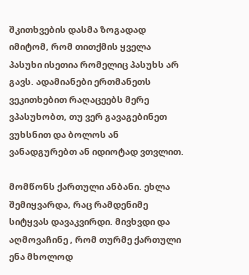შკითხვების დასმა ზოგადად იმიტომ, რომ თითქმის ყველა პასუხი ისეთია რომელიც პასუხს არ გავს. ადამიანები ერთმანეთს ვეკითხებით რაღაცეებს მერე ვპასუხობთ, თუ ვერ გავაგებინეთ ვუხსნით და ბოლოს ან ვანადგურებთ ან იდიოტად ვთვლით.

მომწონს ქართული ანბანი. ეხლა შემიყვარდა, რაც რამდენიმე სიტყვას დავაკვირდი. მივხვდი და აღმოვაჩინე , რომ თურმე ქართული ენა მხოლოდ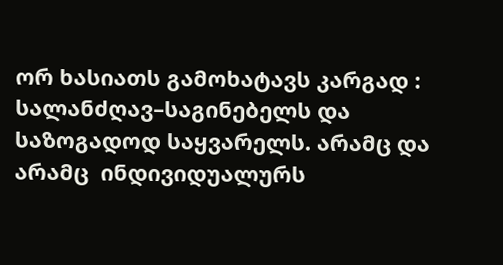ორ ხასიათს გამოხატავს კარგად : სალანძღავ–საგინებელს და საზოგადოდ საყვარელს. არამც და არამც  ინდივიდუალურს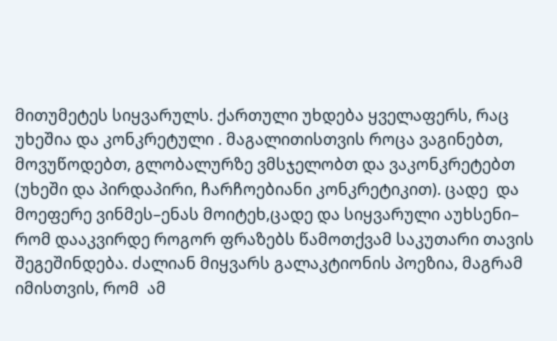მითუმეტეს სიყვარულს. ქართული უხდება ყველაფერს, რაც უხეშია და კონკრეტული . მაგალითისთვის როცა ვაგინებთ, მოვუწოდებთ, გლობალურზე ვმსჯელობთ და ვაკონკრეტებთ (უხეში და პირდაპირი, ჩარჩოებიანი კონკრეტიკით). ცადე  და მოეფერე ვინმეს–ენას მოიტეხ,ცადე და სიყვარული აუხსენი– რომ დააკვირდე როგორ ფრაზებს წამოთქვამ საკუთარი თავის შეგეშინდება. ძალიან მიყვარს გალაკტიონის პოეზია, მაგრამ იმისთვის, რომ  ამ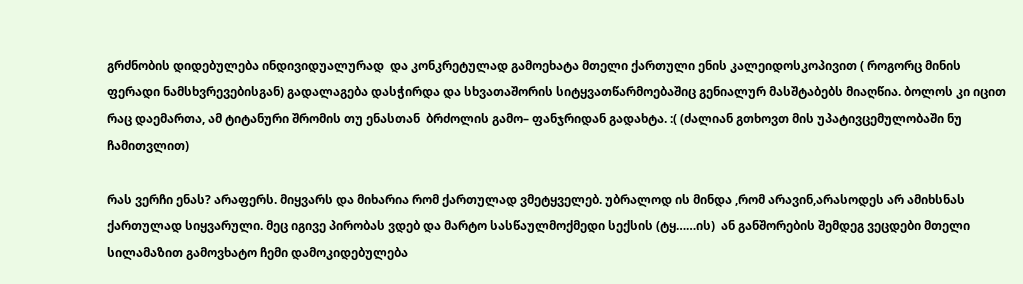გრძნობის დიდებულება ინდივიდუალურად  და კონკრეტულად გამოეხატა მთელი ქართული ენის კალეიდოსკოპივით ( როგორც მინის ფერადი ნამსხვრევებისგან) გადალაგება დასჭირდა და სხვათაშორის სიტყვათწარმოებაშიც გენიალურ მასშტაბებს მიაღწია. ბოლოს კი იცით რაც დაემართა, ამ ტიტანური შრომის თუ ენასთან  ბრძოლის გამო– ფანჯრიდან გადახტა. :( (ძალიან გთხოვთ მის უპატივცემულობაში ნუ ჩამითვლით)

რას ვერჩი ენას? არაფერს. მიყვარს და მიხარია რომ ქართულად ვმეტყველებ. უბრალოდ ის მინდა ,რომ არავინ,არასოდეს არ ამიხსნას ქართულად სიყვარული. მეც იგივე პირობას ვდებ და მარტო სასწაულმოქმედი სექსის (ტყ……ის)  ან განშორების შემდეგ ვეცდები მთელი სილამაზით გამოვხატო ჩემი დამოკიდებულება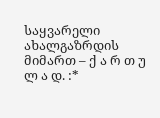საყვარელი ახალგაზრდის მიმართ – ქ ა რ თ უ ლ ა დ. :*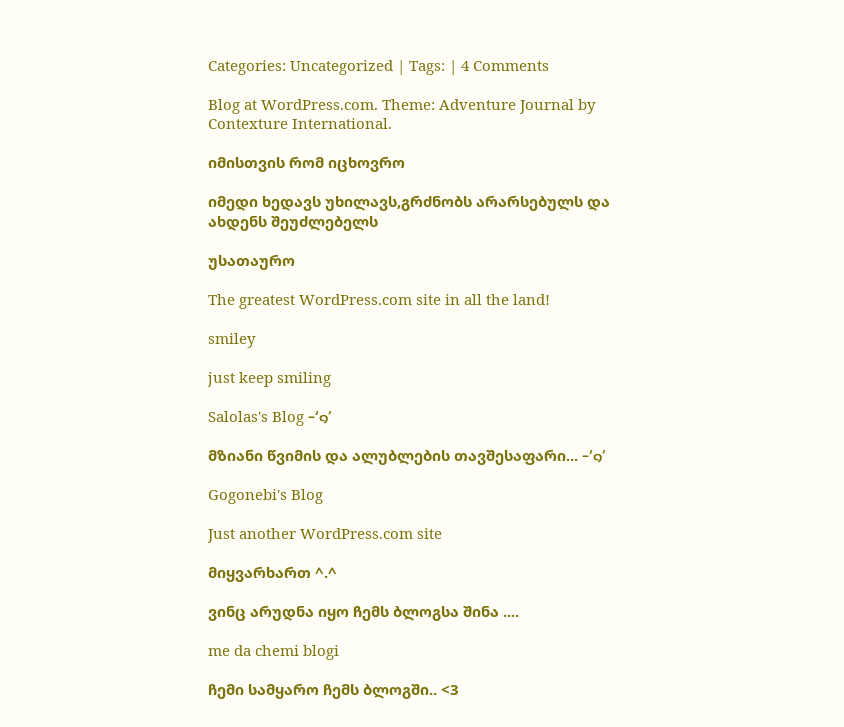Categories: Uncategorized | Tags: | 4 Comments

Blog at WordPress.com. Theme: Adventure Journal by Contexture International.

იმისთვის რომ იცხოვრო

იმედი ხედავს უხილავს,გრძნობს არარსებულს და ახდენს შეუძლებელს

უსათაურო

The greatest WordPress.com site in all the land!

smiley

just keep smiling

Salolas's Blog -‘๑’

მზიანი წვიმის და ალუბლების თავშესაფარი... -‘๑’

Gogonebi's Blog

Just another WordPress.com site

მიყვარხართ ^.^

ვინც არუდნა იყო ჩემს ბლოგსა შინა ....

me da chemi blogi

ჩემი სამყარო ჩემს ბლოგში.. <3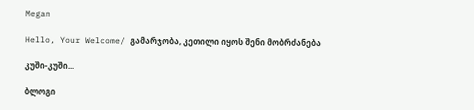Megan

Hello, Your Welcome/ გამარჯობა, კეთილი იყოს შენი მობრძანება

კუში-კუში...

ბლოგი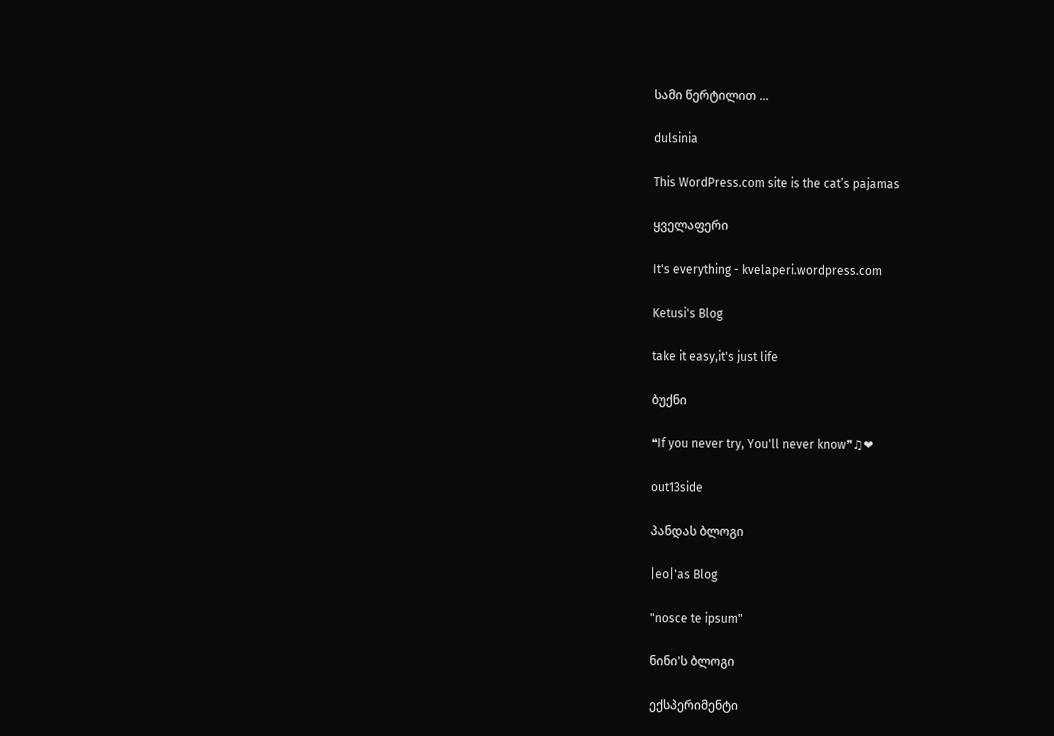სამი წერტილით ...

dulsinia

This WordPress.com site is the cat’s pajamas

ყველაფერი

It's everything - kvelaperi.wordpress.com

Ketusi's Blog

take it easy,it's just life

ბუქნი

❝If you never try, You'll never know❞♫❤

out13side

პანდას ბლოგი

|eo|'as Blog

"nosce te ipsum"

ნინი'ს ბლოგი

ექსპერიმენტი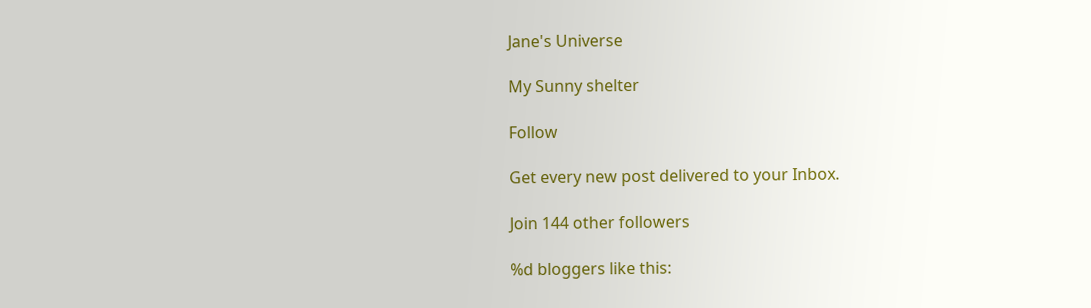Jane's Universe

My Sunny shelter

Follow

Get every new post delivered to your Inbox.

Join 144 other followers

%d bloggers like this: